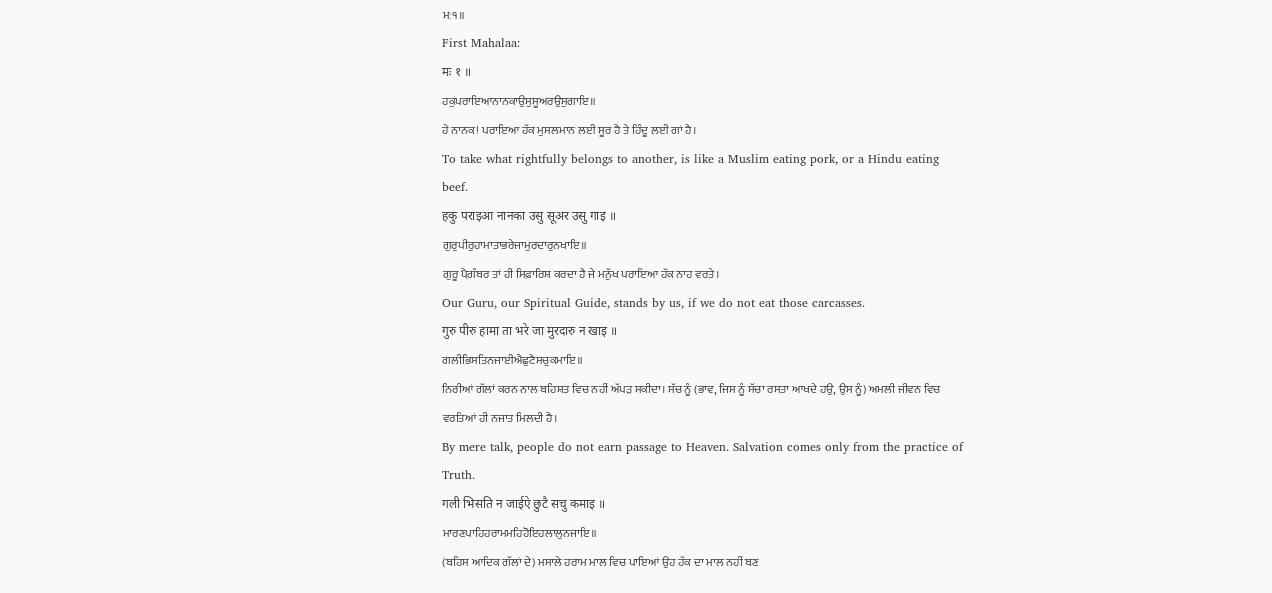ਮਃ੧॥
First Mahalaa:
मः १ ॥
ਹਕੁਪਰਾਇਆਨਾਨਕਾਉਸੁਸੂਅਰਉਸੁਗਾਇ॥
ਹੇ ਨਾਨਕ! ਪਰਾਇਆ ਹੱਕ ਮੁਸਲਮਾਨ ਲਈ ਸੂਰ ਹੈ ਤੇ ਹਿੰਦੂ ਲਈ ਗਾਂ ਹੈ।
To take what rightfully belongs to another, is like a Muslim eating pork, or a Hindu eating beef.
हकु पराइआ नानका उसु सूअर उसु गाइ ॥
ਗੁਰੁਪੀਰੁਹਾਮਾਤਾਭਰੇਜਾਮੁਰਦਾਰੁਨਖਾਇ॥
ਗੁਰੂ ਪੈਗ਼ੰਬਰ ਤਾਂ ਹੀ ਸਿਫ਼ਾਰਿਸ਼ ਕਰਦਾ ਹੈ ਜੇ ਮਨੁੱਖ ਪਰਾਇਆ ਹੱਕ ਨਾਹ ਵਰਤੇ।
Our Guru, our Spiritual Guide, stands by us, if we do not eat those carcasses.
गुरु पीरु हामा ता भरे जा मुरदारु न खाइ ॥
ਗਲੀਭਿਸਤਿਨਜਾਈਐਛੁਟੈਸਚੁਕਮਾਇ॥
ਨਿਰੀਆਂ ਗੱਲਾਂ ਕਰਨ ਨਾਲ ਬਹਿਸ਼ਤ ਵਿਚ ਨਹੀਂ ਅੱਪੜ ਸਕੀਦਾ। ਸੱਚ ਨੂੰ (ਭਾਵ, ਜਿਸ ਨੂੰ ਸੱਚਾ ਰਸਤਾ ਆਖਦੇ ਹਉ, ਉਸ ਨੂੰ) ਅਮਲੀ ਜੀਵਨ ਵਿਚ ਵਰਤਿਆਂ ਹੀ ਨਜਾਤ ਮਿਲਦੀ ਹੈ।
By mere talk, people do not earn passage to Heaven. Salvation comes only from the practice of Truth.
गली भिसति न जाईऐ छुटै सचु कमाइ ॥
ਮਾਰਣਪਾਹਿਹਰਾਮਮਹਿਹੋਇਹਲਾਲੁਨਜਾਇ॥
(ਬਹਿਸ ਆਦਿਕ ਗੱਲਾਂ ਦੇ) ਮਸਾਲੇ ਹਰਾਮ ਮਾਲ ਵਿਚ ਪਾਇਆਂ ਉਹ ਹੱਕ ਦਾ ਮਾਲ ਨਹੀਂ ਬਣ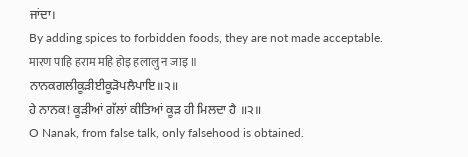ਜਾਂਦਾ।
By adding spices to forbidden foods, they are not made acceptable.
मारण पाहि हराम महि होइ हलालु न जाइ ॥
ਨਾਨਕਗਲੀਕੂੜੀਈਕੂੜੋਪਲੈਪਾਇ॥੨॥
ਹੇ ਨਾਨਕ! ਕੂੜੀਆਂ ਗੱਲਾਂ ਕੀਤਿਆਂ ਕੂੜ ਹੀ ਮਿਲਦਾ ਹੈ ॥੨॥
O Nanak, from false talk, only falsehood is obtained.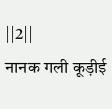||2||
नानक गली कूड़ीई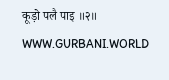कूड़ो पलै पाइ ॥२॥
WWW.GURBANI.WORLD